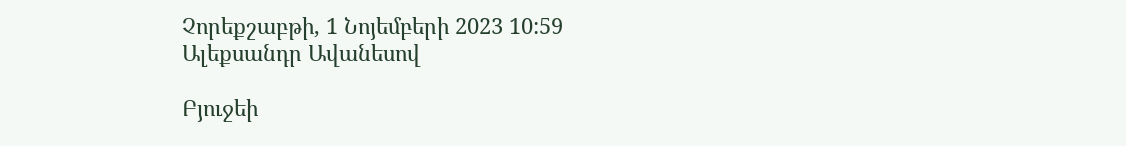Չորեքշաբթի, 1 Նոյեմբերի 2023 10:59
Ալեքսանդր Ավանեսով

Բյուջեի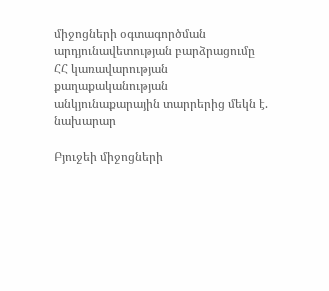միջոցների օգտագործման արդյունավետության բարձրացումը ՀՀ կառավարության քաղաքականության անկյունաքարային տարրերից մեկն է. նախարար

Բյուջեի միջոցների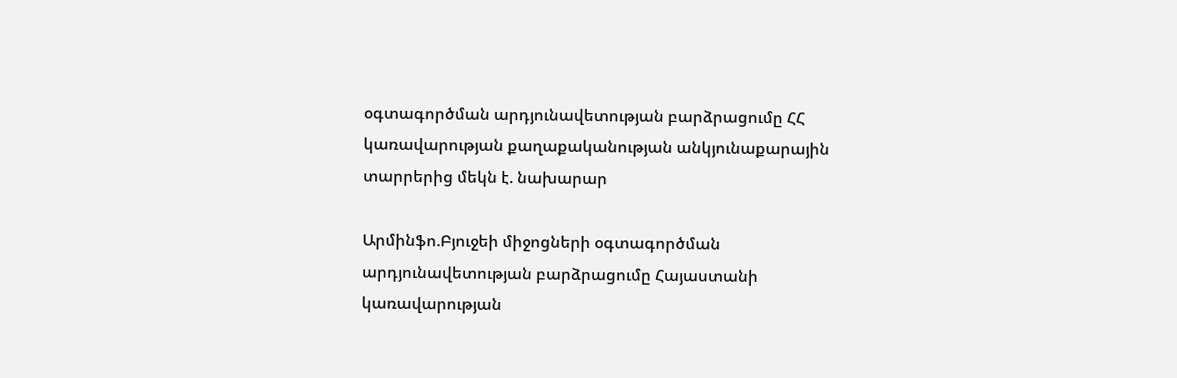օգտագործման արդյունավետության բարձրացումը ՀՀ կառավարության քաղաքականության անկյունաքարային տարրերից մեկն է. նախարար

Արմինֆո.Բյուջեի միջոցների օգտագործման արդյունավետության բարձրացումը Հայաստանի կառավարության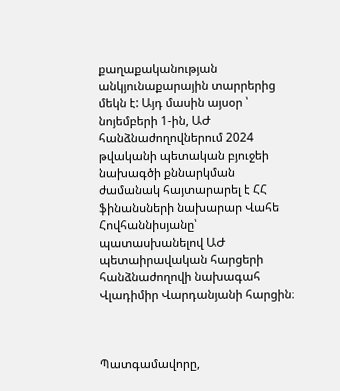քաղաքականության անկյունաքարային տարրերից մեկն է: Այդ մասին այսօր ՝ նոյեմբերի 1-ին, ԱԺ հանձնաժողովներում 2024 թվականի պետական բյուջեի նախագծի քննարկման ժամանակ հայտարարել է ՀՀ ֆինանսների նախարար Վահե Հովհաննիսյանը՝ պատասխանելով ԱԺ պետաիրավական հարցերի հանձնաժողովի նախագահ Վլադիմիր Վարդանյանի հարցին։



Պատգամավորը,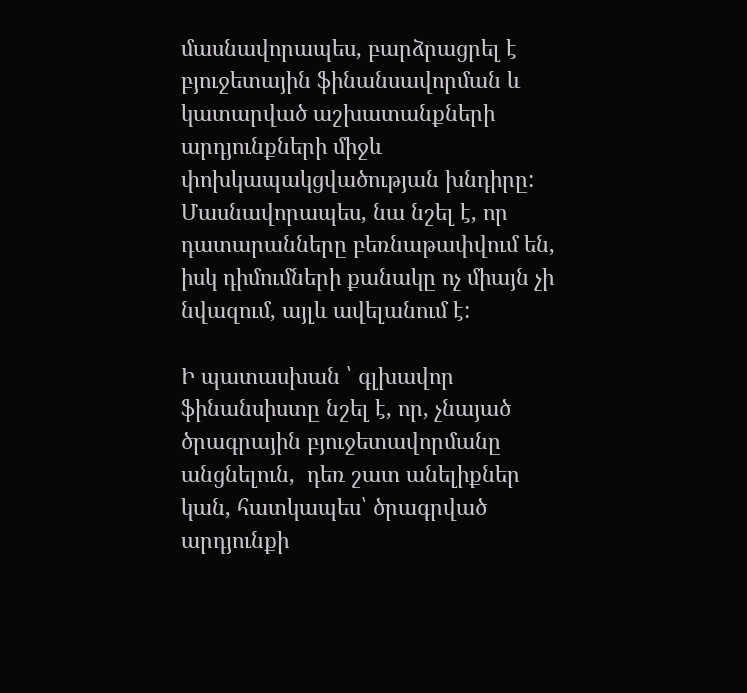մասնավորապես, բարձրացրել է բյուջետային ֆինանսավորման և կատարված աշխատանքների արդյունքների միջև փոխկապակցվածության խնդիրը: Մասնավորապես, նա նշել է, որ դատարանները բեռնաթափվում են, իսկ դիմումների քանակը ոչ միայն չի նվազում, այլև ավելանում է:

Ի պատասխան ՝ գլխավոր ֆինանսիստը նշել է, որ, չնայած ծրագրային բյուջետավորմանը անցնելուն,  դեռ շատ անելիքներ կան, հատկապես՝ ծրագրված արդյունքի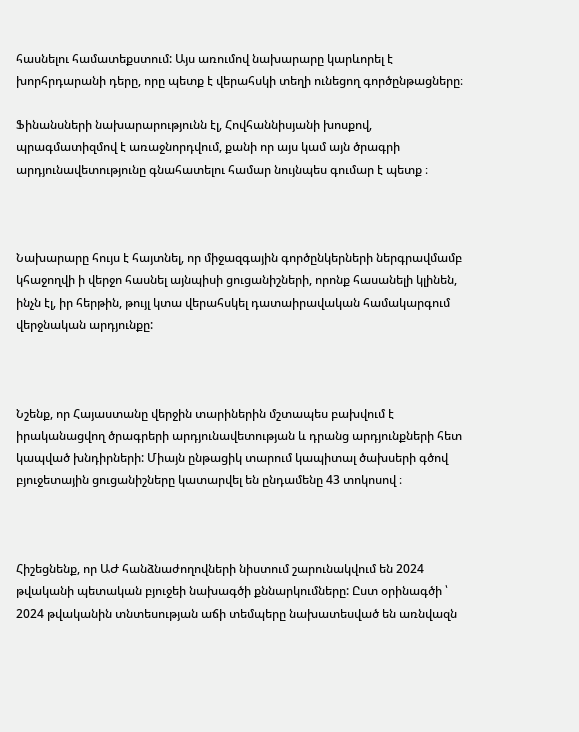հասնելու համատեքստում: Այս առումով նախարարը կարևորել է խորհրդարանի դերը, որը պետք է վերահսկի տեղի ունեցող գործընթացները։

Ֆինանսների նախարարությունն էլ, Հովհաննիսյանի խոսքով, պրագմատիզմով է առաջնորդվում, քանի որ այս կամ այն ծրագրի արդյունավետությունը գնահատելու համար նույնպես գումար է պետք ։



Նախարարը հույս է հայտնել, որ միջազգային գործընկերների ներգրավմամբ կհաջողվի ի վերջո հասնել այնպիսի ցուցանիշների, որոնք հասանելի կլինեն, ինչն էլ, իր հերթին, թույլ կտա վերահսկել դատաիրավական համակարգում վերջնական արդյունքը:



Նշենք, որ Հայաստանը վերջին տարիներին մշտապես բախվում է իրականացվող ծրագրերի արդյունավետության և դրանց արդյունքների հետ կապված խնդիրների: Միայն ընթացիկ տարում կապիտալ ծախսերի գծով բյուջետային ցուցանիշները կատարվել են ընդամենը 43 տոկոսով ։



Հիշեցնենք, որ ԱԺ հանձնաժողովների նիստում շարունակվում են 2024 թվականի պետական բյուջեի նախագծի քննարկումները: Ըստ օրինագծի ՝ 2024 թվականին տնտեսության աճի տեմպերը նախատեսված են առնվազն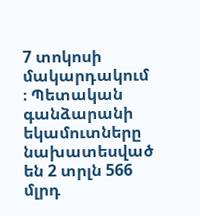7 տոկոսի մակարդակում ։ Պետական գանձարանի եկամուտները նախատեսված են 2 տրլն 566 մլրդ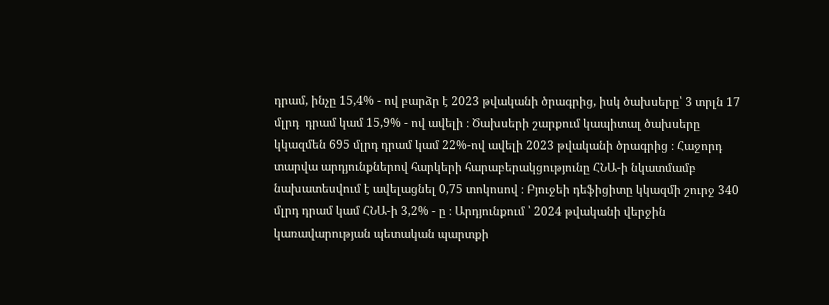դրամ, ինչը 15,4% - ով բարձր է 2023 թվականի ծրագրից, իսկ ծախսերը՝ 3 տրլն 17 մլրդ  դրամ կամ 15,9% - ով ավելի ։ Ծախսերի շարքում կապիտալ ծախսերը կկազմեն 695 մլրդ դրամ կամ 22%-ով ավելի 2023 թվականի ծրագրից ։ Հաջորդ տարվա արդյունքներով հարկերի հարաբերակցությունը ՀՆԱ-ի նկատմամբ նախատեսվում է ավելացնել 0,75 տոկոսով ։ Բյուջեի դեֆիցիտը կկազմի շուրջ 340 մլրդ դրամ կամ ՀՆԱ-ի 3,2% - ը ։ Արդյունքում ՝ 2024 թվականի վերջին կառավարության պետական պարտքի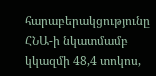հարաբերակցությունը ՀՆԱ-ի նկատմամբ կկազմի 48,4 տոկոս,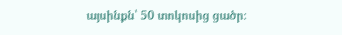այսինքն՝ 50 տոկոսից ցածր։